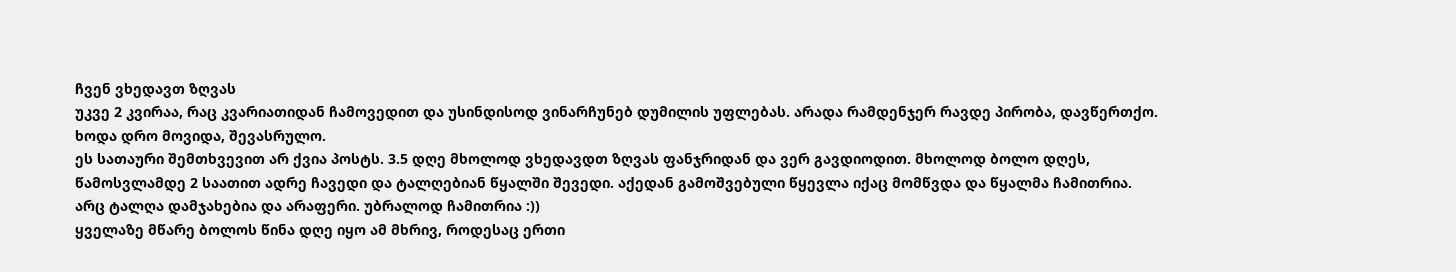ჩვენ ვხედავთ ზღვას
უკვე 2 კვირაა, რაც კვარიათიდან ჩამოვედით და უსინდისოდ ვინარჩუნებ დუმილის უფლებას. არადა რამდენჯერ რავდე პირობა, დავწერთქო.
ხოდა დრო მოვიდა, შევასრულო.
ეს სათაური შემთხვევით არ ქვია პოსტს. 3.5 დღე მხოლოდ ვხედავდთ ზღვას ფანჯრიდან და ვერ გავდიოდით. მხოლოდ ბოლო დღეს, წამოსვლამდე 2 საათით ადრე ჩავედი და ტალღებიან წყალში შევედი. აქედან გამოშვებული წყევლა იქაც მომწვდა და წყალმა ჩამითრია. არც ტალღა დამჯახებია და არაფერი. უბრალოდ ჩამითრია :))
ყველაზე მწარე ბოლოს წინა დღე იყო ამ მხრივ, როდესაც ერთი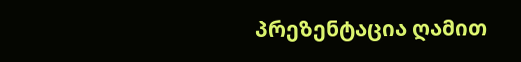პრეზენტაცია ღამით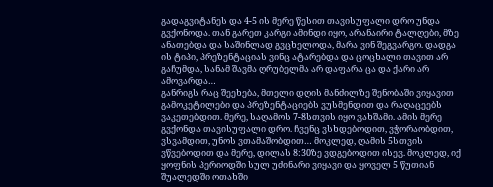გადაგვიტანეს და 4-5 ის მერე წესით თავისუფალი დრო უნდა გვქონოდა. თან გარეთ კარგი ამინდი იყო, არანაირი ტალღები, მზე ანათებდა და საშინლად გვცხელოდა, მარა ვინ შეგვარგო. დადგა ის ტიპი, პრეზენტაციას ვინც ატარებდა და ცოცხალი თავით არ გაჩუმდა, სანამ შავმა ღრუბელმა არ დაფარა ცა და ქარი არ ამოვარდა…
განრიგს რაც შეეხება, მთელი დღის მანძილზე შენობაში ვიყავით გამოკეტილები და პრეზენტაციებს ვუსმენდით და რაღაცეებს ვაკეთებდით. მერე, საღამოს 7-8სთვის იყო ვახშამი. ამის მერე გვქონდა თავისუფალი დრო. ჩვენც ვსხდებოდით, ვჭორაობდით, ვსვამდით, უნოს ვთამაშობდით… მოკლედ, ღამის 5სთვის ვწვებოდით და მერე, დილას 8:30ზე ვდგებოდით ისევ. მოკლედ, იქ ყოფნის პერიოდში სულ უძინარი ვიყავი და ყოველ 5 წუთიან შუალედში ოთახში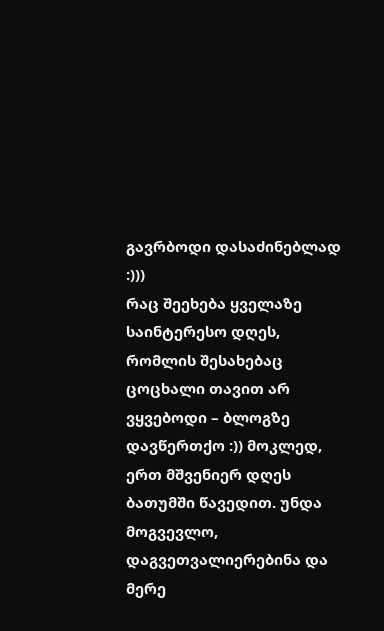გავრბოდი დასაძინებლად :)))
რაც შეეხება ყველაზე საინტერესო დღეს, რომლის შესახებაც ცოცხალი თავით არ ვყვებოდი – ბლოგზე დავწერთქო :)) მოკლედ, ერთ მშვენიერ დღეს ბათუმში წავედით. უნდა მოგვევლო, დაგვეთვალიერებინა და მერე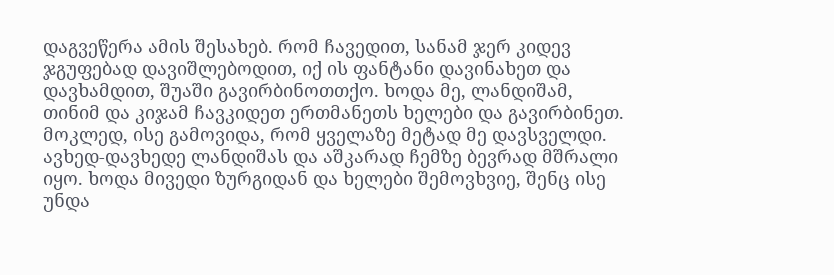დაგვეწერა ამის შესახებ. რომ ჩავედით, სანამ ჯერ კიდევ ჯგუფებად დავიშლებოდით, იქ ის ფანტანი დავინახეთ და დავხამდით, შუაში გავირბინოთთქო. ხოდა მე, ლანდიშამ, თინიმ და კიჯამ ჩავკიდეთ ერთმანეთს ხელები და გავირბინეთ. მოკლედ, ისე გამოვიდა, რომ ყველაზე მეტად მე დავსველდი. ავხედ-დავხედე ლანდიშას და აშკარად ჩემზე ბევრად მშრალი იყო. ხოდა მივედი ზურგიდან და ხელები შემოვხვიე, შენც ისე უნდა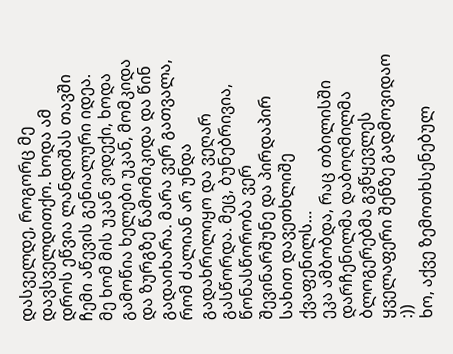დასველდე, როგორც მე დავსველდითქო. ხოდა ამ დროს ეწვია ლანდიშას თავში ჩემი აწევის გენიალური იდეა. მე ხომ მის უკან ვიდექი, ხოდა გამოწია ხელები უკან, მომკიდა და ზურგზე წამომიკიდა და წინ გადაიხარა. მარა ვერ გათვალა, რომ ძალიან არ უნდა გადახრილიყო და ვეღარ გასწორდა. მეც, ბუნებრივია, წონასწორობა ვერ შევინარშუნე და პირდაპირ სახით დავეთხლიშე ქვაფენილს…
ეკა ამბობდა, რაც თბილისში დარჩენილმა დაბოღმილმა ბლოგერებმა გვწყევლეს ყველაფერი შენზე გადმოვიდაო :))
ხო, აქვე ზემოთხსენებულ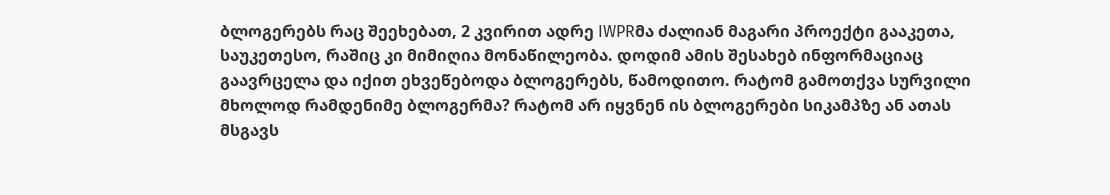ბლოგერებს რაც შეეხებათ, 2 კვირით ადრე IWPRმა ძალიან მაგარი პროექტი გააკეთა, საუკეთესო, რაშიც კი მიმიღია მონაწილეობა. დოდიმ ამის შესახებ ინფორმაციაც გაავრცელა და იქით ეხვეწებოდა ბლოგერებს, წამოდითო. რატომ გამოთქვა სურვილი მხოლოდ რამდენიმე ბლოგერმა? რატომ არ იყვნენ ის ბლოგერები სიკამპზე ან ათას მსგავს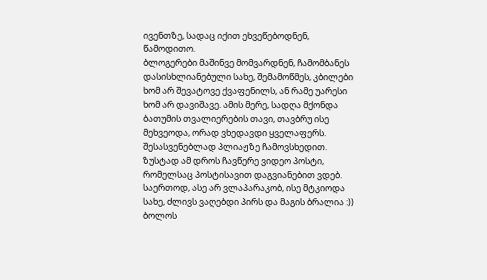ივენთზე, სადაც იქით ეხვეწებოდნენ, წამოდითო.
ბლოგერები მაშინვე მომვარდნენ, ჩამომბანეს დასისხლიანებული სახე, შემამოწმეს, კბილები ხომ არ შევატოვე ქვაფენილს, ან რამე უარესი ხომ არ დავიშავე. ამის მერე, სადღა მქონდა ბათუმის თვალიერების თავი, თავბრუ ისე მეხვეოდა, ორად ვხედავდი ყველაფერს. შესასვენებლად პლიაჟზე ჩამოვსხედით. ზუსტად ამ დროს ჩავწერე ვიდეო პოსტი, რომელსაც პოსტისავით დაგვიანებით ვდებ. საერთოდ, ასე არ ვლაპარაკობ, ისე მტკიოდა სახე, ძლივს ვაღებდი პირს და მაგის ბრალია :))
ბოლოს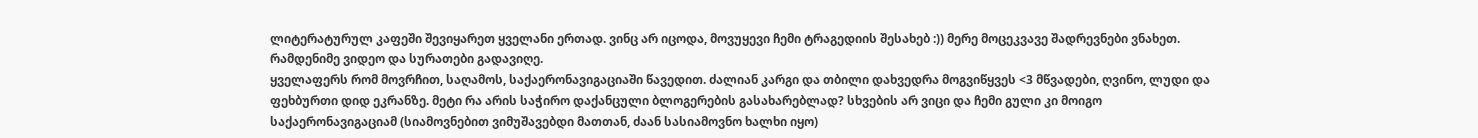ლიტერატურულ კაფეში შევიყარეთ ყველანი ერთად. ვინც არ იცოდა, მოვუყევი ჩემი ტრაგედიის შესახებ :)) მერე მოცეკვავე შადრევნები ვნახეთ. რამდენიმე ვიდეო და სურათები გადავიღე.
ყველაფერს რომ მოვრჩით, საღამოს, საქაერონავიგაციაში წავედით. ძალიან კარგი და თბილი დახვედრა მოგვიწყვეს <3 მწვადები, ღვინო, ლუდი და ფეხბურთი დიდ ეკრანზე. მეტი რა არის საჭირო დაქანცული ბლოგერების გასახარებლად? სხვების არ ვიცი და ჩემი გული კი მოიგო საქაერონავიგაციამ (სიამოვნებით ვიმუშავებდი მათთან, ძაან სასიამოვნო ხალხი იყო)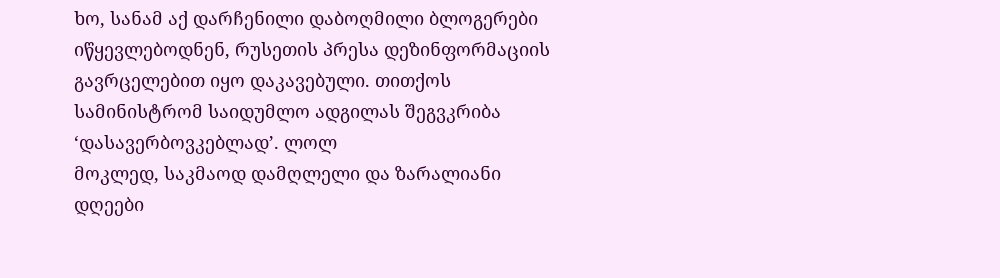ხო, სანამ აქ დარჩენილი დაბოღმილი ბლოგერები იწყევლებოდნენ, რუსეთის პრესა დეზინფორმაციის გავრცელებით იყო დაკავებული. თითქოს სამინისტრომ საიდუმლო ადგილას შეგვკრიბა ‘დასავერბოვკებლად’. ლოლ
მოკლედ, საკმაოდ დამღლელი და ზარალიანი დღეები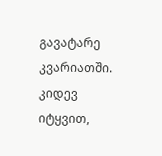გავატარე კვარიათში.
კიდევ იტყვით,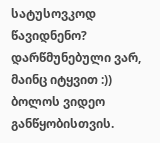სატუსოვკოდ წავიდნენო? დარწმუნებული ვარ, მაინც იტყვით :))
ბოლოს ვიდეო განწყობისთვის.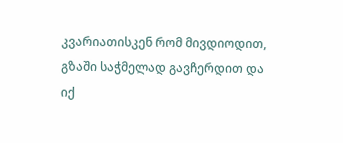კვარიათისკენ რომ მივდიოდით, გზაში საჭმელად გავჩერდით და იქ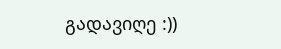გადავიღე :))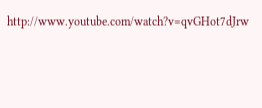http://www.youtube.com/watch?v=qvGHot7dJrw